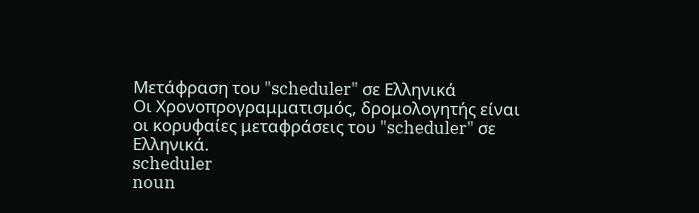Μετάφραση του "scheduler" σε Ελληνικά
Οι Χρονοπρογραμματισμός, δρομολογητής είναι οι κορυφαίες μεταφράσεις του "scheduler" σε Ελληνικά.
scheduler
noun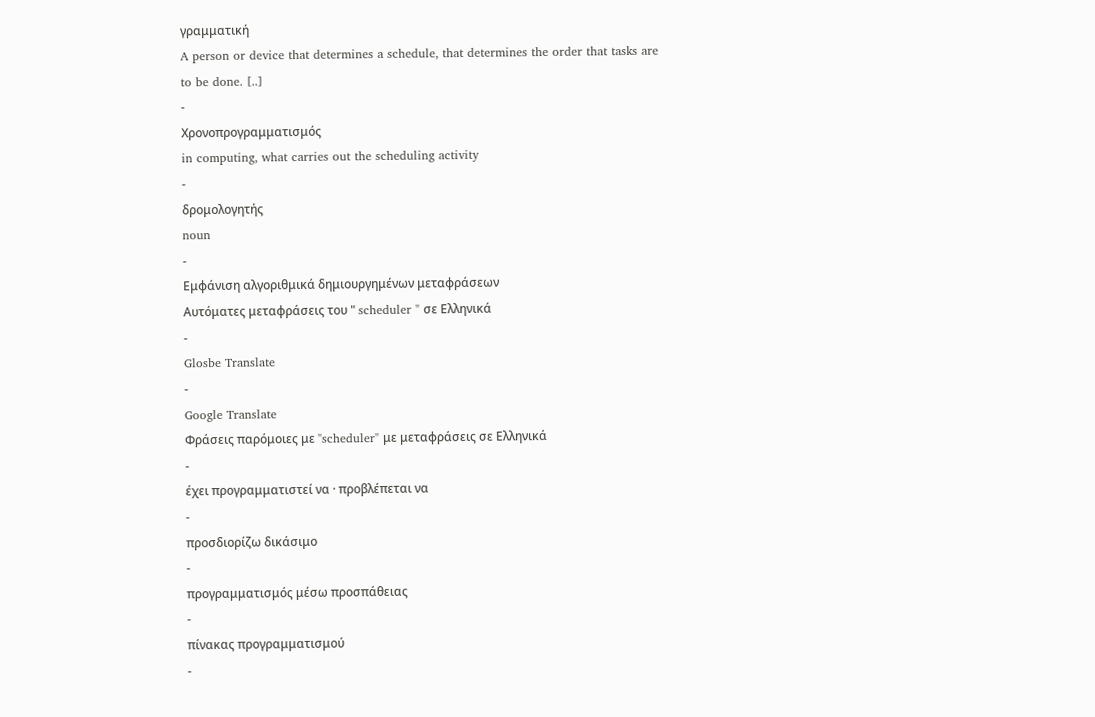γραμματική
A person or device that determines a schedule, that determines the order that tasks are to be done. [..]
-
Χρονοπρογραμματισμός
in computing, what carries out the scheduling activity
-
δρομολογητής
noun
-
Εμφάνιση αλγοριθμικά δημιουργημένων μεταφράσεων
Αυτόματες μεταφράσεις του " scheduler " σε Ελληνικά
-
Glosbe Translate
-
Google Translate
Φράσεις παρόμοιες με "scheduler" με μεταφράσεις σε Ελληνικά
-
έχει προγραμματιστεί να · προβλέπεται να
-
προσδιορίζω δικάσιμο
-
προγραμματισμός μέσω προσπάθειας
-
πίνακας προγραμματισμού
-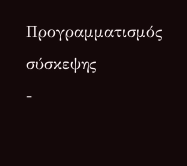Προγραμματισμός σύσκεψης
-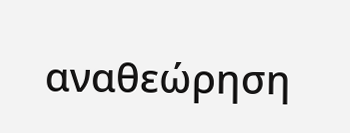αναθεώρηση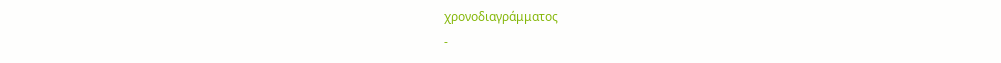χρονοδιαγράμματος
-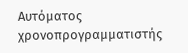Αυτόματος χρονοπρογραμματιστής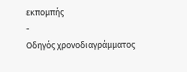εκπομπής
-
Οδηγός χρονοδιαγράμματος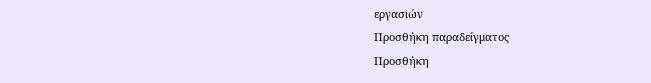εργασιών
Προσθήκη παραδείγματος
Προσθήκη